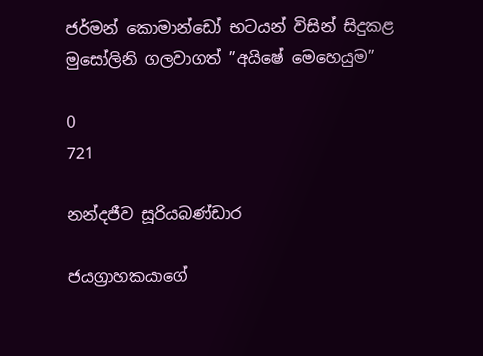ජර්මන් කොමාන්ඩෝ භටයන් විසින් සිදුකළ මුසෝලිනි ගලවාගත් ”අයිෂේ මෙහෙයුම”

0
721

නන්දජීව සූරියබණ්ඩාර

ජයග්‍රාහකයාගේ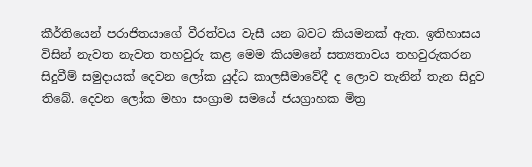කීර්තියෙන් පරාජිතයාගේ වීරත්වය වැසී යන බවට කියමනක් ඇත. ඉතිහාසය විසින් නැවත නැවත තහවුරු කළ මෙම කියමනේ සත්‍යතාවය තහවුරුකරන සිදුවීම් සමුදායක් දෙවන ලෝක යුද්ධ කාලසීමාවේදී ද ලොව තැනින් තැන සිදුව තිබේ. දෙවන ලෝක මහා සංග්‍රාම සමයේ ජයග්‍රාහක මිත්‍ර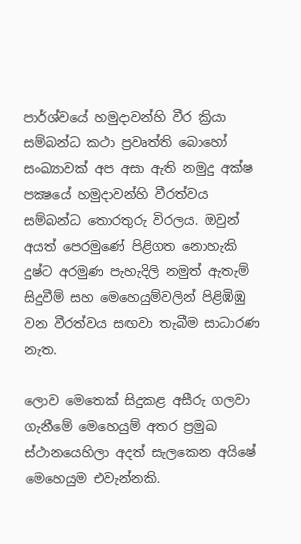පාර්ශ්වයේ හමුදාවන්හි වීර ක්‍රියා සම්බන්ධ කථා ප්‍රවෘත්ති බොහෝ සංඛ්‍යාවක් අප අසා ඇති නමුදු අක්ෂ පක්‍ෂයේ හමුදාවන්හි වීරත්වය සම්බන්ධ තොරතුරු විරලය. ඔවුන් අයත් පෙරමුණේ පිළිගත නොහැකි දුෂ්ට අරමුණ පැහැදිලි නමුත් ඇතැම් සිදුවීම් සහ මෙහෙයුම්වලින් පිළිඹිඹු වන වීරත්වය සඟවා තැබීම සාධාරණ නැත.

ලොව මෙතෙක් සිදුකළ අසීරු ගලවා ගැනීමේ මෙහෙයුම් අතර ප්‍රමුඛ ස්ථානයෙහිලා අදත් සැලකෙන අයිෂේ මෙහෙයුම එවැන්නකි.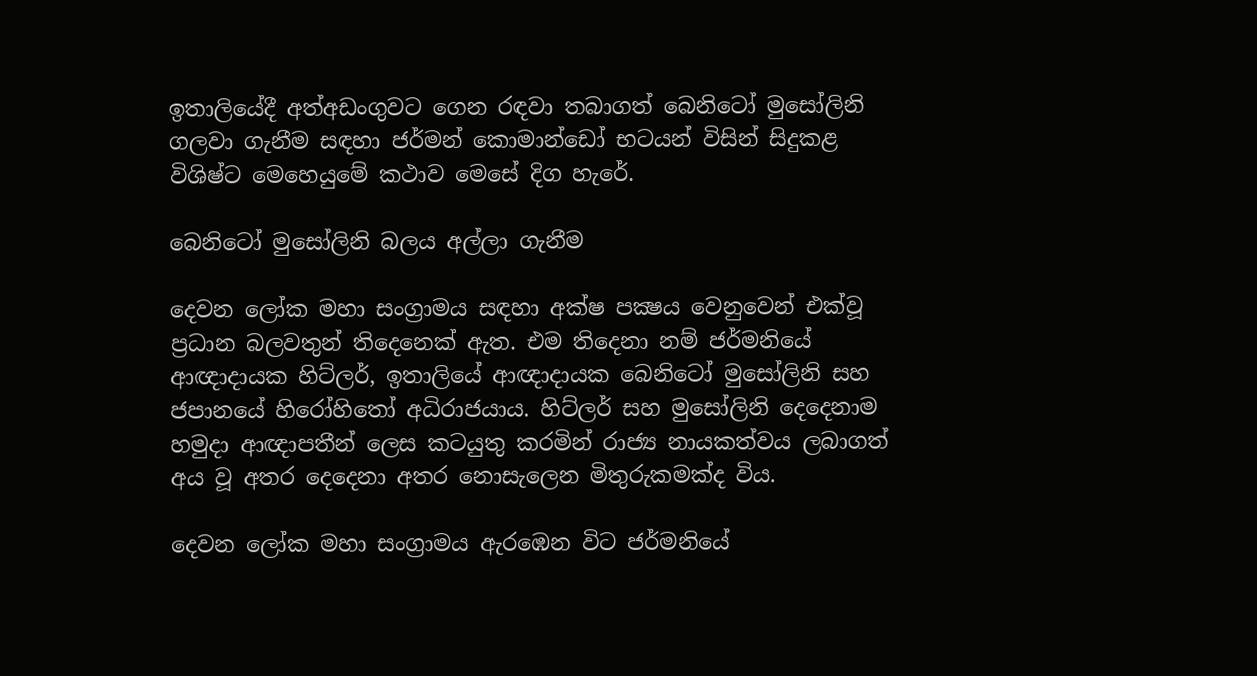ඉතාලියේදී අත්අඩංගුවට ගෙන රඳවා තබාගත් බෙනිටෝ මුසෝලිනි ගලවා ගැනීම සඳහා ජර්මන් කොමාන්ඩෝ භටයන් විසින් සිදුකළ විශිෂ්ට මෙහෙයුමේ කථාව මෙසේ දිග හැරේ.

බෙනිටෝ මුසෝලිනි බලය අල්ලා ගැනීම

දෙවන ලෝක මහා සංග්‍රාමය සඳහා අක්ෂ පක්‍ෂය වෙනුවෙන් එක්වූ ප්‍රධාන බලවතුන් තිදෙනෙක් ඇත. එම තිදෙනා නම් ජර්මනියේ ආඥාදායක හිට්ලර්, ඉතාලියේ ආඥාදායක බෙනිටෝ මුසෝලිනි සහ ජපානයේ හිරෝහිතෝ අධිරාජයාය. හිට්ලර් සහ මුසෝලිනි දෙදෙනාම හමුදා ආඥාපතීන් ලෙස කටයුතු කරමින් රාජ්‍ය නායකත්වය ලබාගත් අය වූ අතර දෙදෙනා අතර නොසැලෙන මිතුරුකමක්ද විය.

දෙවන ලෝක මහා සංග්‍රාමය ඇරඹෙන විට ජර්මනියේ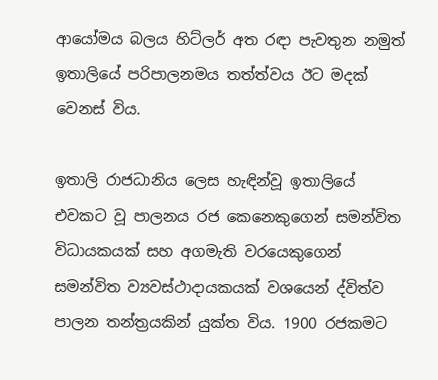ආයෝමය බලය හිට්ලර් අත රඳා පැවතුන නමුත් ඉතාලියේ පරිපාලනමය තත්ත්වය ඊට මදක් වෙනස් විය.

ඉතාලි රාජධානිය ලෙස හැඳින්වූ ඉතාලියේ එවකට වූ පාලනය රජ කෙනෙකුගෙන් සමන්විත විධායකයක් සහ අගමැති වරයෙකුගෙන් සමන්විත ව්‍යවස්ථාදායකයක් වශයෙන් ද්විත්ව පාලන තන්ත්‍රයකින් යුක්ත විය. 1900 රජකමට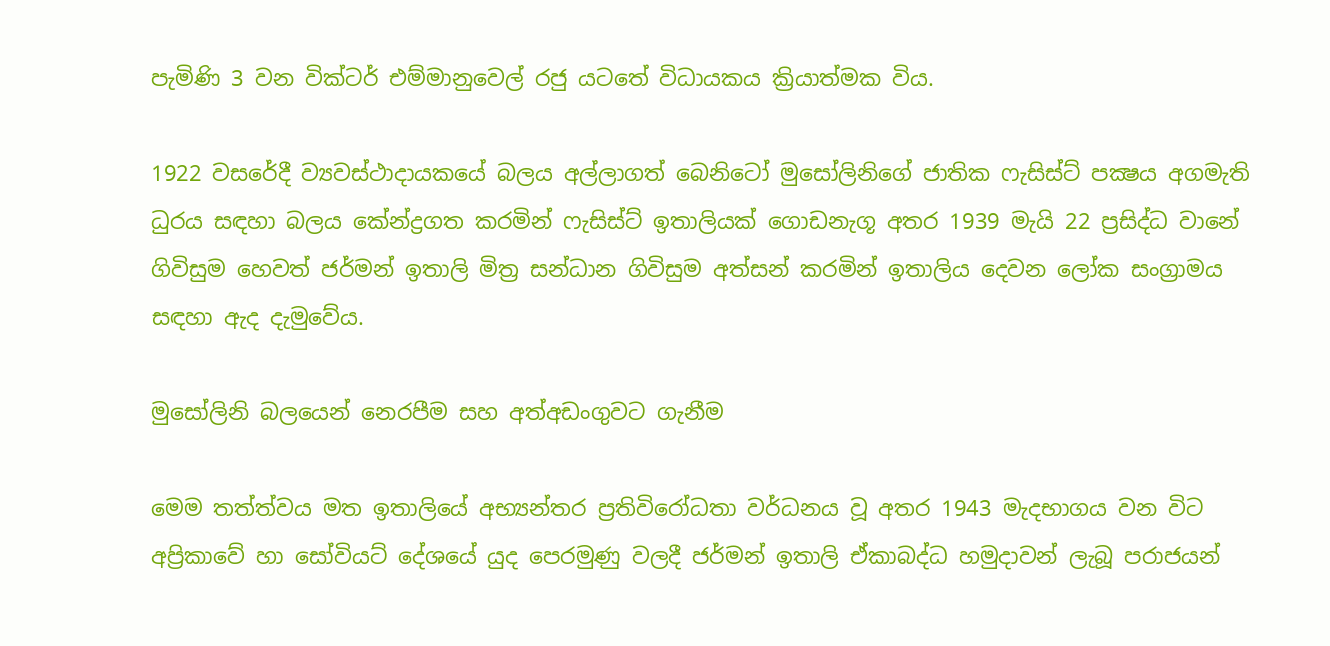පැමිණි 3 වන වික්ටර් එම්මානුවෙල් රජු යටතේ විධායකය ක්‍රියාත්මක විය.

1922 වසරේදී ව්‍යවස්ථාදායකයේ බලය අල්ලාගත් බෙනිටෝ මුසෝලිනිගේ ජාතික ෆැසිස්ට් පක්‍ෂය අගමැති ධුරය සඳහා බලය කේන්ද්‍රගත කරමින් ෆැසිස්ට් ඉතාලියක් ගොඩනැගූ අතර 1939 මැයි 22 ප්‍රසිද්ධ වානේ ගිවිසුම හෙවත් ජර්මන් ඉතාලි මිත්‍ර සන්ධාන ගිවිසුම අත්සන් කරමින් ඉතාලිය දෙවන ලෝක සංග්‍රාමය සඳහා ඇද දැමුවේය.

මුසෝලිනි බලයෙන් නෙරපීම සහ අත්අඩංගුවට ගැනීම

මෙම තත්ත්වය මත ඉතාලියේ අභ්‍යන්තර ප්‍රතිවිරෝධතා වර්ධනය වූ අතර 1943 මැදභාගය වන විට අප්‍රිකාවේ හා සෝවියට් දේශයේ යුද පෙරමුණු වලදී ජර්මන් ඉතාලි ඒකාබද්ධ හමුදාවන් ලැබූ පරාජයන්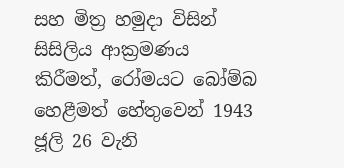සහ මිත්‍ර හමුදා විසින් සිසිලිය ආක්‍රමණය කිරීමත්, රෝමයට බෝම්බ හෙළීමත් හේතුවෙන් 1943 ජූලි 26 වැනි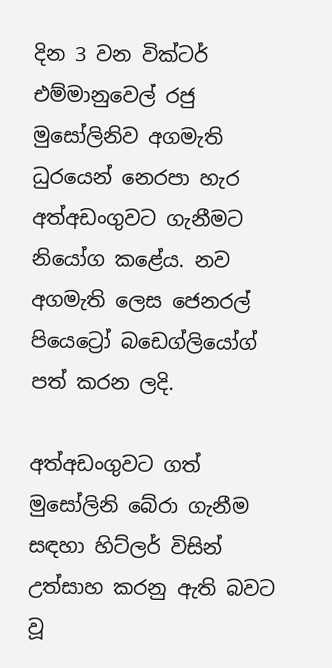දින 3 වන වික්ටර් එම්මානුවෙල් රජු මුසෝලිනිව අගමැති ධුරයෙන් නෙරපා හැර අත්අඩංගුවට ගැනීමට නියෝග කළේය. නව අගමැති ලෙස ජෙනරල් පියෙට්‍රෝ බඩෙග්ලියෝග් පත් කරන ලදි.

අත්අඩංගුවට ගත් මුසෝලිනි බේරා ගැනීම සඳහා හිට්ලර් විසින් උත්සාහ කරනු ඇති බවට වූ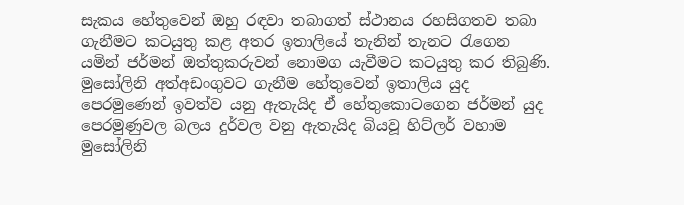සැකය හේතුවෙන් ඔහු රඳවා තබාගත් ස්ථානය රහසිගතව තබා ගැනීමට කටයුතු කළ අතර ඉතාලියේ තැනින් තැනට රැගෙන යමින් ජර්මන් ඔත්තුකරුවන් නොමග යැවීමට කටයුතු කර තිබුණි. මුසෝලිනි අත්අඩංගුවට ගැනීම හේතුවෙන් ඉතාලිය යුද පෙරමුණෙන් ඉවත්ව යනු ඇතැයිද ඒ හේතුකොටගෙන ජර්මන් යුද පෙරමුණුවල බලය දුර්වල වනු ඇතැයිද බියවූ හිට්ලර් වහාම මුසෝලිනි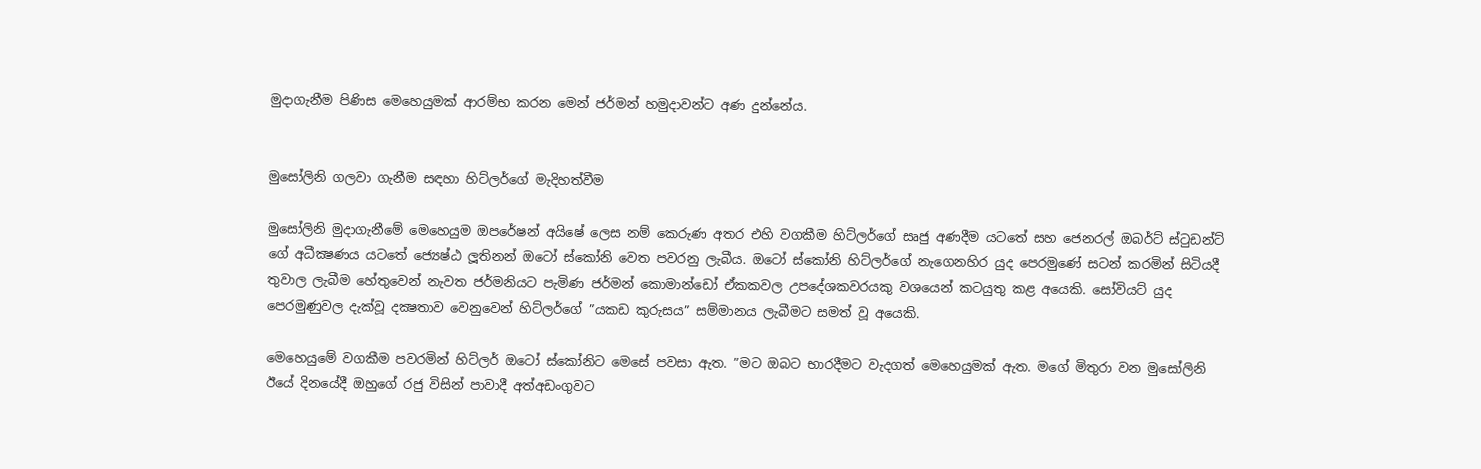මුදාගැනීම පිණිස මෙහෙයුමක් ආරම්භ කරන මෙන් ජර්මන් හමුදාවන්ට අණ දුන්නේය.


මුසෝලිනි ගලවා ගැනීම සඳහා හිට්ලර්ගේ මැදිහත්වීම

මුසෝලිනි මුදාගැනීමේ මෙහෙයුම ඔපරේෂන් අයිෂේ ලෙස නම් කෙරුණ අතර එහි වගකීම හිට්ලර්ගේ සෘජු අණදීම යටතේ සහ ජෙනරල් ඔබර්ට් ස්ටුඩන්ට් ගේ අධීක්‍ෂණය යටතේ ජ්‍යෙෂ්ඨ ලූතිනන් ඔටෝ ස්කෝනි වෙත පවරනු ලැබීය. ඔටෝ ස්කෝනි හිට්ලර්ගේ නැගෙනහිර යුද පෙරමුණේ සටන් කරමින් සිටියදී තුවාල ලැබීම හේතුවෙන් නැවත ජර්මනියට පැමිණ ජර්මන් කොමාන්ඩෝ ඒකකවල උපදේශකවරයකු වශයෙන් කටයුතු කළ අයෙකි. සෝවියට් යුද පෙරමුණුවල දැක්වූ දක්‍ෂතාව වෙනුවෙන් හිට්ලර්ගේ ”යකඩ කුරුසය” සම්මානය ලැබීමට සමත් වූ අයෙකි.

මෙහෙයුමේ වගකීම පවරමින් හිට්ලර් ඔටෝ ස්කෝනිට මෙසේ පවසා ඇත. ”මට ඔබට භාරදීමට වැදගත් මෙහෙයුමක් ඇත. මගේ මිතුරා වන මුසෝලිනි ඊයේ දිනයේදී ඔහුගේ රජු විසින් පාවාදී අත්අඩංගුවට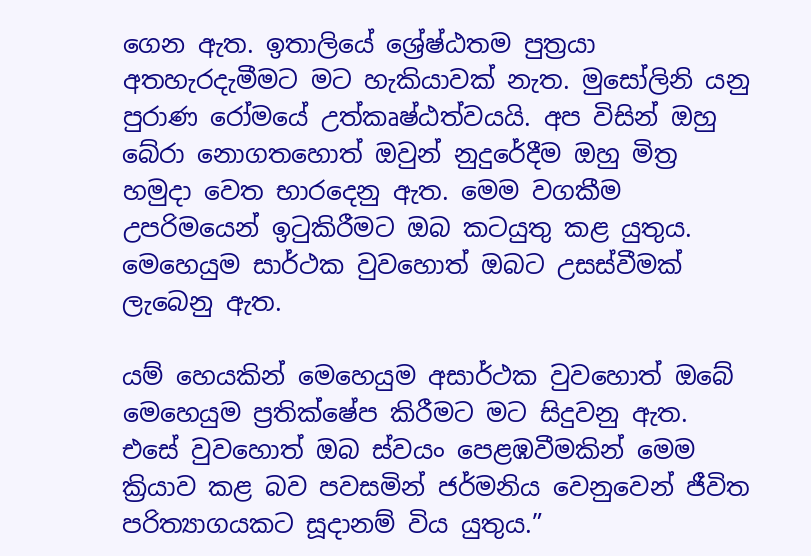ගෙන ඇත. ඉතාලියේ ශ්‍රේෂ්ඨතම පුත්‍රයා අතහැරදැමීමට මට හැකියාවක් නැත. මුසෝලිනි යනු පුරාණ රෝමයේ උත්කෘෂ්ඨත්වයයි. අප විසින් ඔහු බේරා නොගතහොත් ඔවුන් නුදුරේදීම ඔහු මිත්‍ර හමුදා වෙත භාරදෙනු ඇත. මෙම වගකීම උපරිමයෙන් ඉටුකිරීමට ඔබ කටයුතු කළ යුතුය. මෙහෙයුම සාර්ථක වුවහොත් ඔබට උසස්වීමක් ලැබෙනු ඇත.

යම් හෙයකින් මෙහෙයුම අසාර්ථක වුවහොත් ඔබේ මෙහෙයුම ප්‍රතික්ෂේප කිරීමට මට සිදුවනු ඇත. එසේ වුවහොත් ඔබ ස්වයං පෙළඹවීමකින් මෙම ක්‍රියාව කළ බව පවසමින් ජර්මනිය වෙනුවෙන් ජීවිත පරිත්‍යාගයකට සූදානම් විය යුතුය.”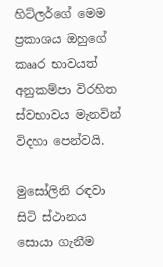හිට්ලර්ගේ මෙම ප්‍රකාශය ඔහුගේ කෲර භාවයත් අනුකම්පා විරහිත ස්වභාවය මැනවින් විදහා පෙන්වයි.

මුසෝලිනි රඳවා සිටි ස්ථානය සොයා ගැනීම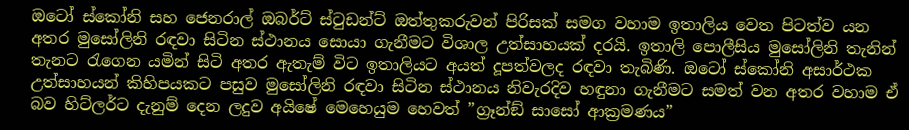ඔටෝ ස්කෝනි සහ ජෙනරාල් ඔබර්ට් ස්ටුඩන්ට් ඔත්තුකරුවන් පිරිසක් සමග වහාම ඉතාලිය වෙත පිටත්ව යන අතර මුසෝලිනි රඳවා සිටින ස්ථානය සොයා ගැනීමට විශාල උත්සාහයක් දරයි. ඉතාලි පොලීසිය මුසෝලිනි තැනින් තැනට රැගෙන යමින් සිටි අතර ඇතැම් විට ඉතාලියට අයත් දූපත්වලද රඳවා තැබිණි. ඔටෝ ස්කෝනි අසාර්ථක උත්සාහයන් කිහිපයකට පසුව මුසෝලිනි රඳවා සිටින ස්ථානය නිවැරදිව හඳුනා ගැනීමට සමත් වන අතර වහාම ඒ බව හිට්ලර්ට දැනුම් දෙන ලදුව අයිෂේ මෙහෙයුම හෙවත් ”ග්‍රෑන්ඞ් සාසෝ ආක්‍රමණය”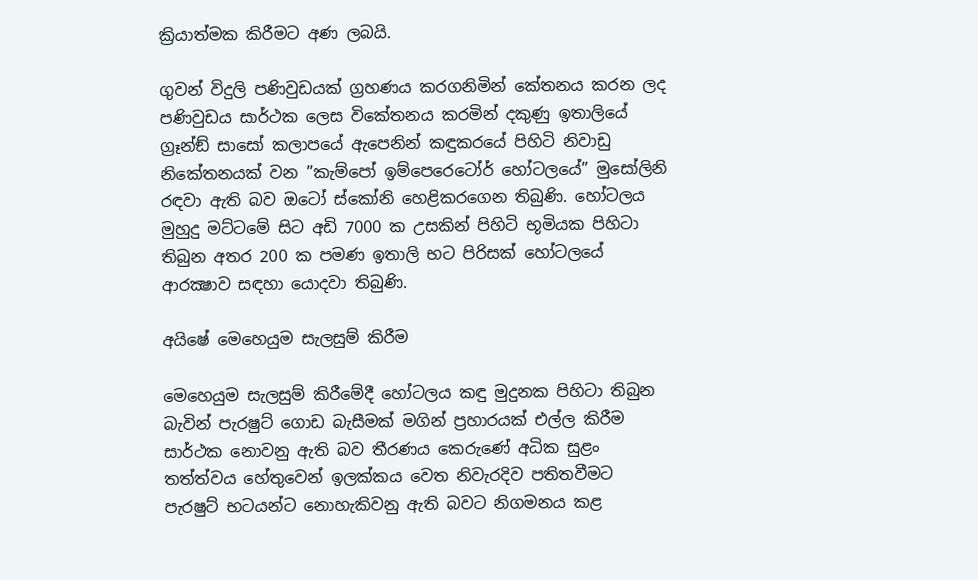ක්‍රියාත්මක කිරීමට අණ ලබයි.

ගුවන් විදුලි පණිවුඩයක් ග්‍රහණය කරගනිමින් කේතනය කරන ලද පණිවුඩය සාර්ථක ලෙස විකේතනය කරමින් දකුණු ඉතාලියේ ග්‍රෑන්ඞ් සාසෝ කලාපයේ ඇපෙනින් කඳුකරයේ පිහිටි නිවාඩු නිකේතනයක් වන ”කැම්පෝ ඉම්පෙරෙටෝර් හෝටලයේ” මුසෝලිනි රඳවා ඇති බව ඔටෝ ස්කෝනි හෙළිකරගෙන තිබුණි. හෝටලය මුහුදු මට්ටමේ සිට අඩි 7000 ක උසකින් පිහිටි භූමියක පිහිටා තිබුන අතර 200 ක පමණ ඉතාලි භට පිරිසක් හෝටලයේ ආරක්‍ෂාව සඳහා යොදවා තිබුණි.

අයිෂේ මෙහෙයුම සැලසුම් කිරීම

මෙහෙයුම සැලසුම් කිරීමේදී හෝටලය කඳු මුදුනක පිහිටා තිබුන බැවින් පැරෂුට් ගොඩ බැසීමක් මගින් ප්‍රහාරයක් එල්ල කිරීම සාර්ථක නොවනු ඇති බව තීරණය කෙරුණේ අධික සුළං තත්ත්වය හේතුවෙන් ඉලක්කය වෙත නිවැරදිව පතිතවීමට පැරෂුට් භටයන්ට නොහැකිවනු ඇති බවට නිගමනය කළ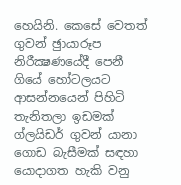හෙයිනි. කෙසේ වෙතත් ගුවන් ඡුායාරූප නිරීක්‍ෂණයේදී පෙනී ගියේ හෝටලයට ආසන්නයෙන් පිහිටි තැනිතලා ඉඩමක් ග්ලයිඩර් ගුවන් යානා ගොඩ බැසීමක් සඳහා යොදාගත හැකි වනු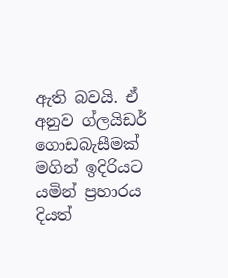ඇති බවයි. ඒ අනුව ග්ලයිඩර් ගොඩබැසීමක් මගින් ඉදිරියට යමින් ප්‍රහාරය දියත්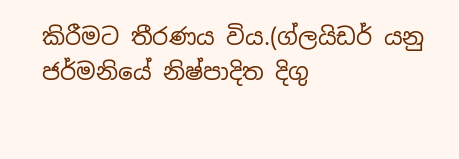කිරීමට තීරණය විය.(ග්ලයිඩර් යනු ජර්මනියේ නිෂ්පාදිත දිගු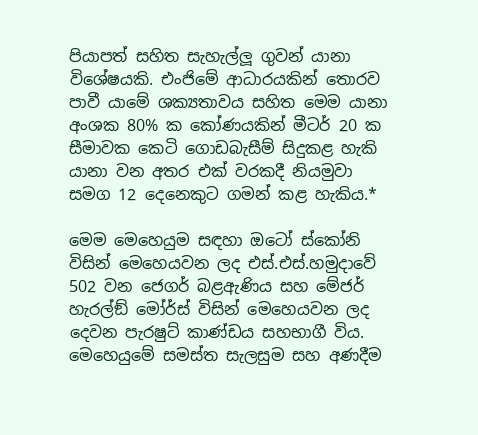පියාපත් සහිත සැහැල්ලූ ගුවන් යානා විශේෂයකි. එංජිමේ ආධාරයකින් තොරව පාවී යාමේ ශක්‍යතාවය සහිත මෙම යානා අංශක 80% ක කෝණයකින් මීටර් 20 ක සීමාවක කෙටි ගොඩබැසීම් සිදුකළ හැකි යානා වන අතර එක් වරකදී නියමුවා සමග 12 දෙනෙකුට ගමන් කළ හැකිය.*

මෙම මෙහෙයුම සඳහා ඔටෝ ස්කෝනි විසින් මෙහෙයවන ලද එස්.එස්.හමුදාවේ 502 වන ජෙගර් බළඇණිය සහ මේජර් හැරල්ඞ් මෝර්ස් විසින් මෙහෙයවන ලද දෙවන පැරෂුට් කාණ්ඩය සහභාගී විය. මෙහෙයුමේ සමස්ත සැලසුම සහ අණදීම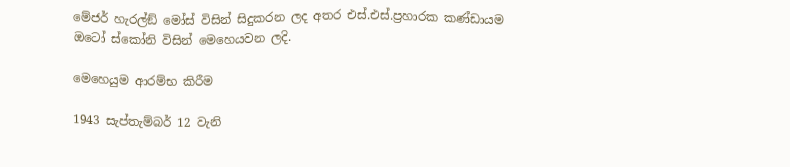මේජර් හැරල්ඞ් මෝස් විසින් සිදුකරන ලද අතර එස්.එස්.ප්‍රහාරක කණ්ඩායම ඔටෝ ස්කෝනි විසින් මෙහෙයවන ලදි.

මෙහෙයුම ආරම්භ කිරීම

1943 සැප්තැම්බර් 12 වැනි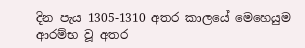දින පැය 1305-1310 අතර කාලයේ මෙහෙයුම ආරම්භ වූ අතර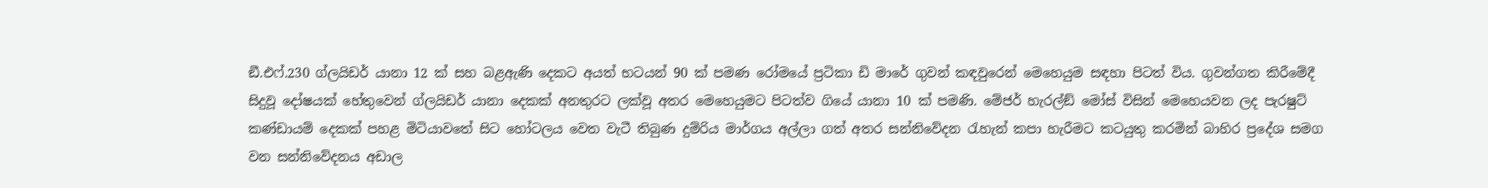ඞී.එෆ්.230 ග්ලයිඩර් යානා 12 ක් සහ බළඇණි දෙකට අයත් භටයන් 90 ක් පමණ රෝමයේ ප්‍රටිකා ඩි මාරේ ගුවන් කඳවුරෙන් මෙහෙයුම සඳහා පිටත් විය. ගුවන්ගත කිරීමේදී සිදුවූ දෝෂයක් හේතුවෙන් ග්ලයිඩර් යානා දෙකක් අනතුරට ලක්වූ අතර මෙහෙයුමට පිටත්ව ගියේ යානා 10 ක් පමණි. මේජර් හැරල්ඞ් මෝස් විසින් මෙහෙයවන ලද පැරෂුට් කණ්ඩායම් දෙකක් පහළ මිටියාවතේ සිට හෝටලය වෙත වැටී තිබුණ දුම්රිය මාර්ගය අල්ලා ගත් අතර සන්නිවේදන රැහැන් කපා හැරීමට කටයුතු කරමින් බාහිර ප්‍රදේශ සමග වන සන්නිවේදනය අඩාල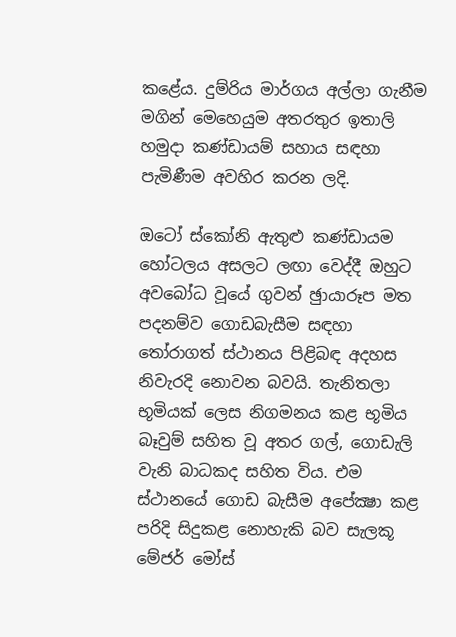කළේය. දුම්රිය මාර්ගය අල්ලා ගැනීම මගින් මෙහෙයුම අතරතුර ඉතාලි හමුදා කණ්ඩායම් සහාය සඳහා පැමිණීම අවහිර කරන ලදි.

ඔටෝ ස්කෝනි ඇතුළු කණ්ඩායම හෝටලය අසලට ලඟා වෙද්දී ඔහුට අවබෝධ වූයේ ගුවන් ඡුායාරූප මත පදනම්ව ගොඩබැසීම සඳහා තෝරාගත් ස්ථානය පිළිබඳ අදහස නිවැරදි නොවන බවයි. තැනිතලා භූමියක් ලෙස නිගමනය කළ භූමිය බෑවුම් සහිත වූ අතර ගල්, ගොඩැලි වැනි බාධකද සහිත විය. එම ස්ථානයේ ගොඩ බැසීම අපේක්‍ෂා කළ පරිදි සිදුකළ නොහැකි බව සැලකූ මේජර් මෝස්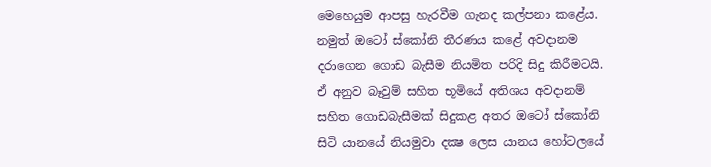මෙහෙයුම ආපසු හැරවීම ගැනද කල්පනා කළේය. නමුත් ඔටෝ ස්කෝනි තීරණය කළේ අවදානම දරාගෙන ගොඩ බැසීම නියමිත පරිදි සිදු කිරීමටයි. ඒ අනුව බෑවුම් සහිත භූමියේ අතිශය අවදානම් සහිත ගොඩබැසීමක් සිදුකළ අතර ඔටෝ ස්කෝනි සිටි යානයේ නියමුවා දක්‍ෂ ලෙස යානය හෝටලයේ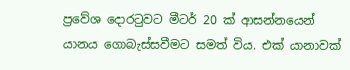ප්‍රවේශ දොරටුවට මීටර් 20 ක් ආසන්නයෙන් යානය ගොබැස්සවීමට සමත් විය. එක් යානාවක්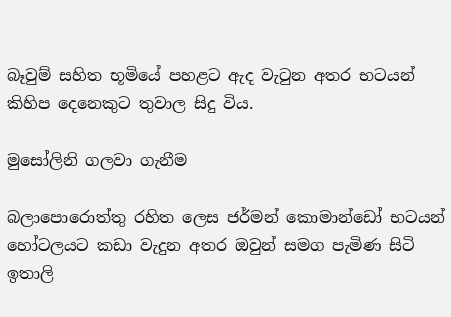බෑවුම් සහිත භූමියේ පහළට ඇද වැටුන අතර භටයන් කිහිප දෙනෙකුට තුවාල සිදු විය.

මුසෝලිනි ගලවා ගැනීම

බලාපොරොත්තු රහිත ලෙස ජර්මන් කොමාන්ඩෝ භටයන් හෝටලයට කඩා වැදුන අතර ඔවුන් සමග පැමිණ සිටි ඉතාලි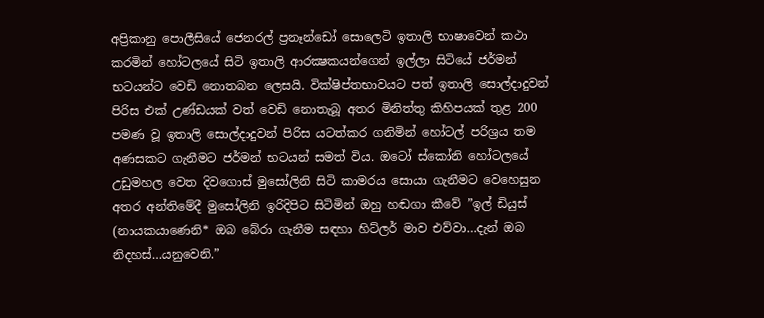අප්‍රිකානු පොලීසියේ ජෙනරල් ප්‍රනෑන්ඩෝ සොලෙටි ඉතාලි භාෂාවෙන් කථා කරමින් හෝටලයේ සිටි ඉතාලි ආරක්‍ෂකයන්ගෙන් ඉල්ලා සිටියේ ජර්මන් භටයන්ට වෙඩි නොතබන ලෙසයි. වික්ෂිප්තභාවයට පත් ඉතාලි සොල්දාදුවන් පිරිස එක් උණ්ඩයක් වත් වෙඩි නොතැබූ අතර මිනිත්තු කිහිපයක් තුළ 200 පමණ වූ ඉතාලි සොල්දාදුවන් පිරිස යටත්කර ගනිමින් හෝටල් පරිශ්‍රය තම අණසකට ගැනීමට ජර්මන් භටයන් සමත් විය. ඔටෝ ස්කෝනි හෝටලයේ උඩුමහල වෙත දිවගොස් මුසෝලිනි සිටි කාමරය සොයා ගැනීමට වෙහෙසුන අතර අන්තිමේදී මුසෝලිනි ඉරිදිපිට සිටිමින් ඔහු හඬගා කීවේ ”ඉල් ඩියුස් (නායකයාණෙනි* ඔබ බේරා ගැනීම සඳහා හිට්ලර් මාව එව්වා…දැන් ඔබ නිදහස්…යනුවෙනි.”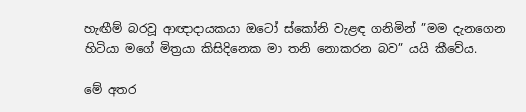හැඟීම් බරවූ ආඥාදායකයා ඔටෝ ස්කෝනි වැළඳ ගනිමින් ”මම දැනගෙන හිටියා මගේ මිත්‍රයා කිසිදිනෙක මා තනි නොකරන බව” යයි කීවේය.

මේ අතර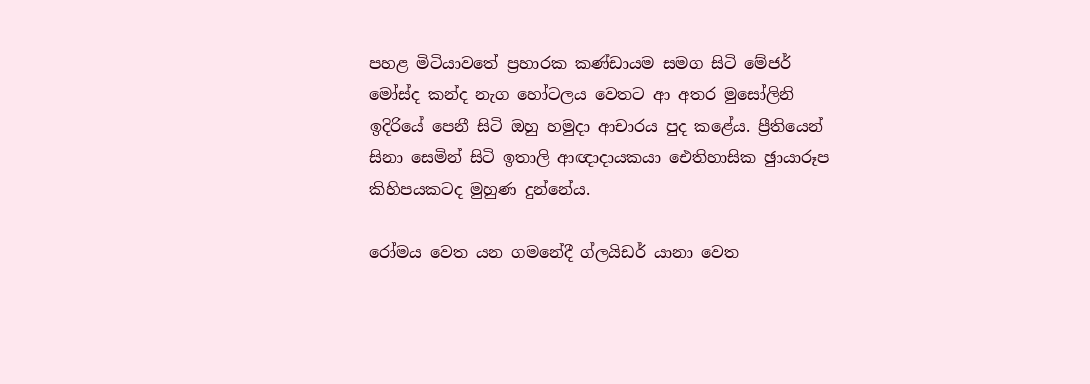පහළ මිටියාවතේ ප්‍රහාරක කණ්ඩායම සමග සිටි මේජර් මෝස්ද කන්ද නැග හෝටලය වෙතට ආ අතර මුසෝලිනි ඉදිරියේ පෙනී සිටි ඔහු හමුදා ආචාරය පුද කළේය. ප්‍රීතියෙන් සිනා සෙමින් සිටි ඉතාලි ආඥාදායකයා ඓතිහාසික ඡුායාරූප කිහිපයකටද මුහුණ දුන්නේය.

රෝමය වෙත යන ගමනේදී ග්ලයිඩර් යානා වෙත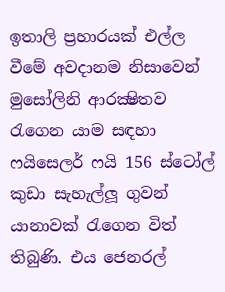ඉතාලි ප්‍රහාරයක් එල්ල වීමේ අවදානම නිසාවෙන් මුසෝලිනි ආරක්‍ෂිතව රැගෙන යාම සඳහා ෆයිසෙලර් ෆයි 156 ස්ටෝල් කුඩා සැහැල්ලූ ගුවන් යානාවක් රැගෙන විත් තිබුණි. එය ජෙනරල්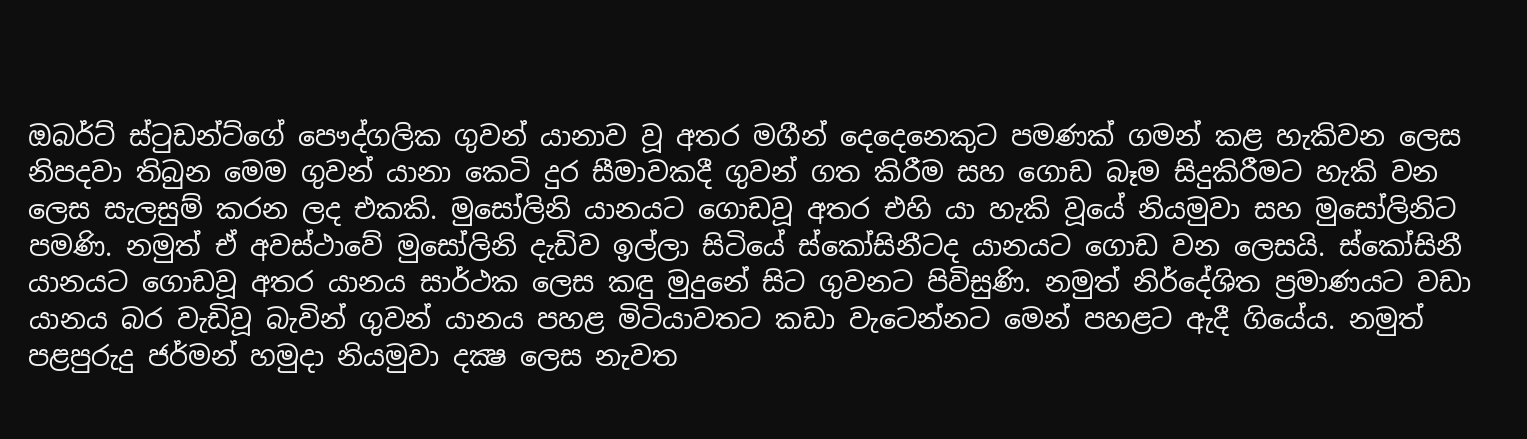ඔබර්ට් ස්ටුඩන්ට්ගේ පෞද්ගලික ගුවන් යානාව වූ අතර මගීන් දෙදෙනෙකුට පමණක් ගමන් කළ හැකිවන ලෙස නිපදවා තිබුන මෙම ගුවන් යානා කෙටි දුර සීමාවකදී ගුවන් ගත කිරීම සහ ගොඩ බෑම සිදුකිරීමට හැකි වන ලෙස සැලසුම් කරන ලද එකකි. මුසෝලිනි යානයට ගොඩවූ අතර එහි යා හැකි වූයේ නියමුවා සහ මුසෝලිනිට පමණි. නමුත් ඒ අවස්ථාවේ මුසෝලිනි දැඩිව ඉල්ලා සිටියේ ස්කෝසිනීටද යානයට ගොඩ වන ලෙසයි. ස්කෝසිනී යානයට ගොඩවූ අතර යානය සාර්ථක ලෙස කඳු මුදුනේ සිට ගුවනට පිවිසුණි. නමුත් නිර්දේශිත ප්‍රමාණයට වඩා යානය බර වැඩිවූ බැවින් ගුවන් යානය පහළ මිටියාවතට කඩා වැටෙන්නට මෙන් පහළට ඇදී ගියේය. නමුත් පළපුරුදු ජර්මන් හමුදා නියමුවා දක්‍ෂ ලෙස නැවත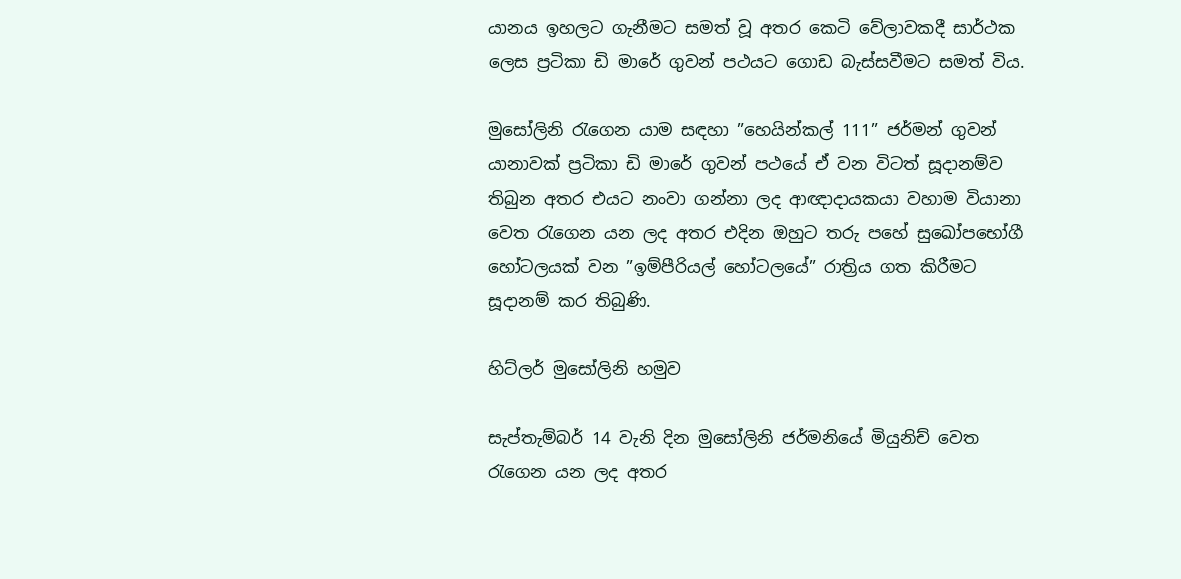යානය ඉහලට ගැනීමට සමත් වූ අතර කෙටි වේලාවකදී සාර්ථක ලෙස ප්‍රටිකා ඩි මාරේ ගුවන් පථයට ගොඩ බැස්සවීමට සමත් විය.

මුසෝලිනි රැගෙන යාම සඳහා ”හෙයින්කල් 111” ජර්මන් ගුවන් යානාවක් ප්‍රටිකා ඩි මාරේ ගුවන් පථයේ ඒ වන විටත් සූදානම්ව තිබුන අතර එයට නංවා ගන්නා ලද ආඥාදායකයා වහාම වියානා වෙත රැගෙන යන ලද අතර එදින ඔහුට තරු පහේ සුඛෝපභෝගී හෝටලයක් වන ”ඉම්පීරියල් හෝටලයේ” රාත්‍රිය ගත කිරීමට සූදානම් කර තිබුණි.

හිට්ලර් මුසෝලිනි හමුව

සැප්තැම්බර් 14 වැනි දින මුසෝලිනි ජර්මනියේ මියුනිච් වෙත රැගෙන යන ලද අතර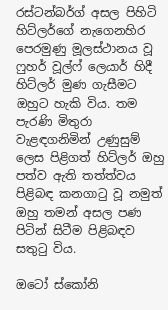රස්ටන්බර්ග් අසල පිහිටි හිට්ලර්ගේ නැගෙනහිර පෙරමුණු මූලස්ථානය වූ ෆුහර් වූල්ෆ් ලෙයාර් හිදී හිට්ලර් මුණ ගැසීමට ඔහුට හැකි විය. තම පැරණි මිතුරා වැළඳගනිමින් උණුසුම් ලෙස පිළිගත් හිට්ලර් ඔහු පත්ව ඇති තත්ත්වය පිළිබඳ කනගාටු වූ නමුත් ඔහු තමන් අසල පණ පිටින් සිටීම පිළිබඳව සතුටු විය.

ඔටෝ ස්කෝනි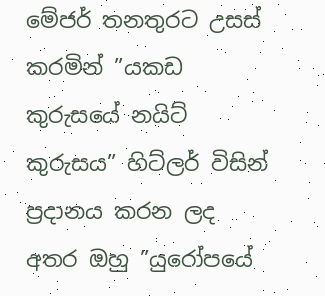මේජර් තනතුරට උසස් කරමින් ”යකඩ කුරුසයේ නයිට් කුරුසය” හිට්ලර් විසින් ප්‍රදානය කරන ලද අතර ඔහු ”යුරෝපයේ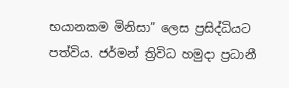භයානකම මිනිසා” ලෙස ප්‍රසිද්ධියට පත්විය. ජර්මන් ත්‍රිවිධ හමුදා ප්‍රධානී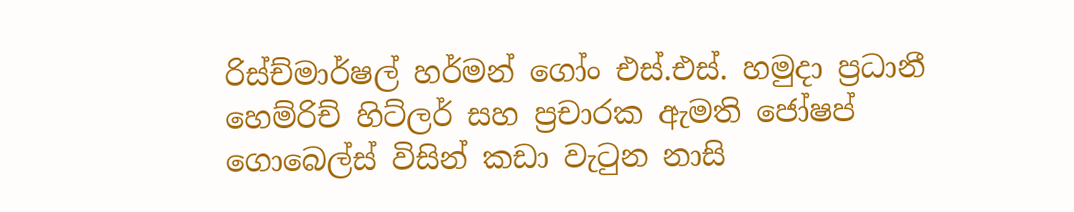රිස්ච්මාර්ෂල් හර්මන් ගෝං එස්.එස්. හමුදා ප්‍රධානී හෙම්රිච් හිට්ලර් සහ ප්‍රචාරක ඇමති ජෝෂප් ගොබෙල්ස් විසින් කඩා වැටුන නාසි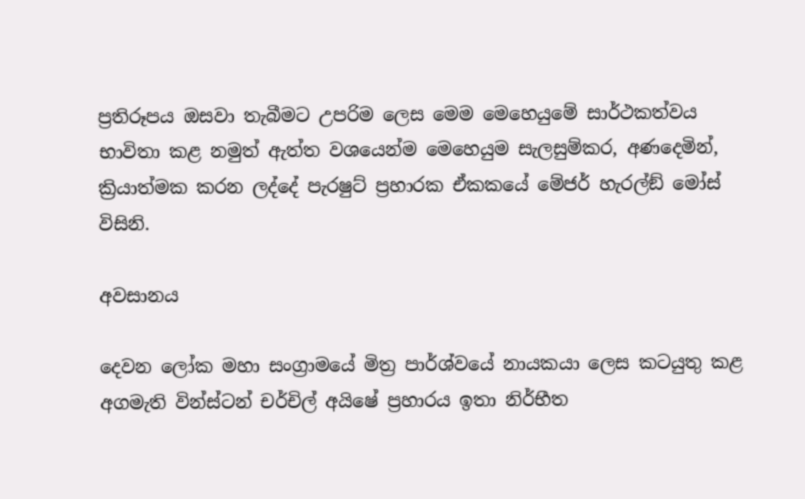ප්‍රතිරූපය ඔසවා තැබීමට උපරිම ලෙස මෙම මෙහෙයුමේ සාර්ථකත්වය භාවිතා කළ නමුත් ඇත්ත වශයෙන්ම මෙහෙයුම සැලසුම්කර, අණදෙමින්, ක්‍රියාත්මක කරන ලද්දේ පැරෂුට් ප්‍රහාරක ඒකකයේ මේජර් හැරල්ඞ් මෝස් විසිනි.

අවසානය

දෙවන ලෝක මහා සංග්‍රාමයේ මිත්‍ර පාර්ශ්වයේ නායකයා ලෙස කටයුතු කළ අගමැති වින්ස්ටන් චර්චිල් අයිෂේ ප්‍රහාරය ඉතා නිර්භීත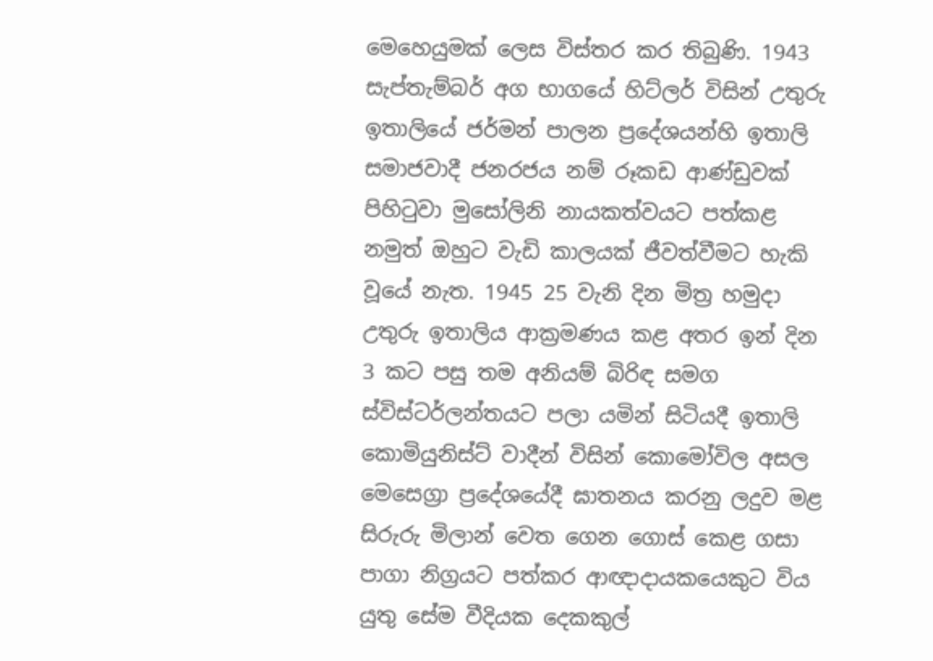මෙහෙයුමක් ලෙස විස්තර කර තිබුණි. 1943 සැප්තැම්බර් අග භාගයේ හිට්ලර් විසින් උතුරු ඉතාලියේ ජර්මන් පාලන ප්‍රදේශයන්හි ඉතාලි සමාජවාදී ජනරජය නම් රූකඩ ආණ්ඩුවක් පිහිටුවා මුසෝලිනි නායකත්වයට පත්කළ නමුත් ඔහුට වැඩි කාලයක් ජීවත්වීමට හැකි වූයේ නැත. 1945 25 වැනි දින මිත්‍ර හමුදා උතුරු ඉතාලිය ආක්‍රමණය කළ අතර ඉන් දින 3 කට පසු තම අනියම් බිරිඳ සමග ස්විස්ටර්ලන්තයට පලා යමින් සිටියදී ඉතාලි කොමියුනිස්ට් වාදීන් විසින් කොමෝවිල අසල මෙසෙග්‍රා ප්‍රදේශයේදී ඝාතනය කරනු ලදුව මළ සිරුරු මිලාන් වෙත ගෙන ගොස් කෙළ ගසා පාගා නිග්‍රයට පත්කර ආඥාදායකයෙකුට විය යුතු සේම වීදියක දෙකකුල්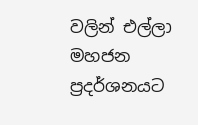වලින් එල්ලා මහජන ප්‍රදර්ශනයට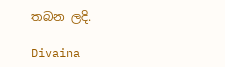තබන ලදි.

Divaina